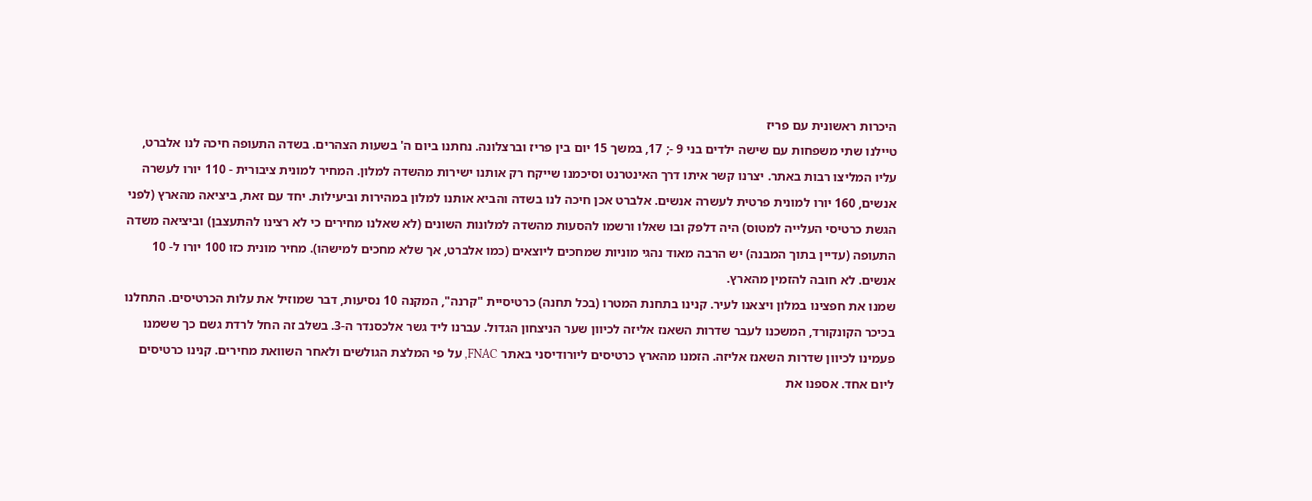היכרות ראשונית עם פריז
טיילנו שתי משפחות עם שישה ילדים בני 9 -; 17, במשך 15 יום בין פריז וברצלונה. נחתנו ביום ה' בשעות הצהרים. בשדה התעופה חיכה לנו אלברט, עליו המליצו רבות באתר. יצרנו קשר איתו דרך האינטרנט וסיכמנו שייקח רק אותנו ישירות מהשדה למלון. המחיר למונית ציבורית - 110 יורו לעשרה אנשים, 160 יורו למונית פרטית לעשרה אנשים. אלברט אכן חיכה לנו בשדה והביא אותנו למלון במהירות וביעילות. יחד עם זאת, ביציאה מהארץ (לפני הגשת כרטיסי העלייה למטוס) היה דלפק ובו שאלו ורשמו להסעות מהשדה למלונות השונים (לא שאלנו מחירים כי לא רצינו להתעצבן) וביציאה משדה התעופה (עדיין בתוך המבנה) יש הרבה מאוד נהגי מוניות שמחכים ליוצאים (כמו אלברט, אך שלא מחכים למישהו). מחיר מונית כזו 100 יורו ל- 10 אנשים. לא חובה להזמין מהארץ.
שמנו את חפצינו במלון ויצאנו לעיר. קנינו בתחנת המטרו (בכל תחנה) כרטיסיית "קרנה", המקנה 10 נסיעות, דבר שמוזיל את עלות הכרטיסים. התחלנו בכיכר הקונקורד, המשכנו לעבר שדרות השאנז אליזה לכיוון שער הניצחון הגדול. עברנו ליד גשר אלכסנדר ה-3. בשלב זה החל לרדת גשם כך ששמנו פעמינו לכיוון שדרות השאנז אליזה. הזמנו מהארץ כרטיסים ליורודיסני באתר FNAC, על פי המלצת הגולשים ולאחר השוואת מחירים. קנינו כרטיסים ליום אחד. אספנו את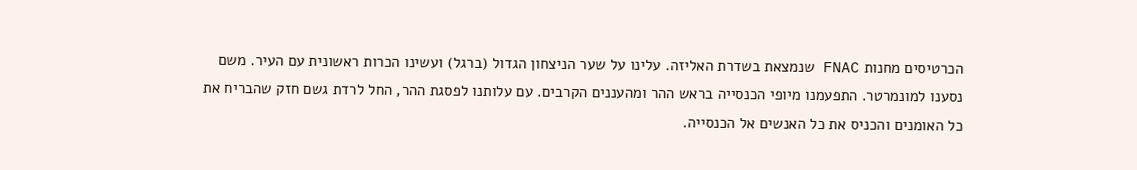הכרטיסים מחנות FNAC שנמצאת בשדרת האליזה. עלינו על שער הניצחון הגדול (ברגל) ועשינו הכרות ראשונית עם העיר. משם נסענו למונמרטר. התפעמנו מיופי הכנסייה בראש ההר ומהעננים הקרבים. עם עלותנו לפסגת ההר, החל לרדת גשם חזק שהבריח את כל האומנים והכניס את כל האנשים אל הכנסייה.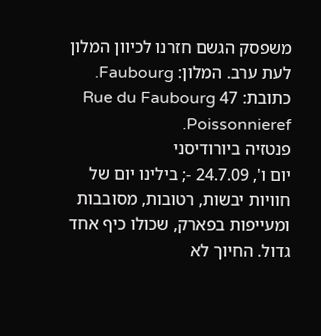משפסק הגשם חזרנו לכיוון המלון לעת ערב. המלון: Faubourg. כתובת: 47 Rue du Faubourg Poissonnieref.
פנטזיה ביורודיסני
יום ו', 24.7.09 -; בילינו יום של חוויות יבשות, רטובות, מסובבות ומעייפות בפארק, שכולו כיף אחד גדול. החיוך לא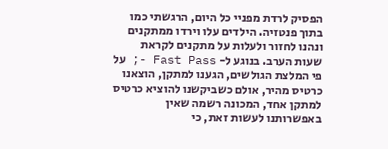הפסיק לרדת מפניי כל היום, הרגשתי כמו בתוך פנטזיה. הילדים עלו וירדו ממתקנים ונהנו לחזור ולעלות על מתקנים לקראת שעות הערב. בנוגע ל- Fast Pass -; על פי המלצת הגולשים, הגענו למתקן, הוצאנו כרטיס מהיר, אולם כשביקשנו להוציא כרטיס למתקן אחד, המכונה רשמה שאין באפשרותנו לעשות זאת, כי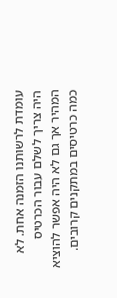עומדת לרשותנו הזמנה אחת. לא היה צריך לשלם עבור הכרטיס המהיר אך גם לא היה אפשר להוציא כמה כרטיסים במתקנים קרובים.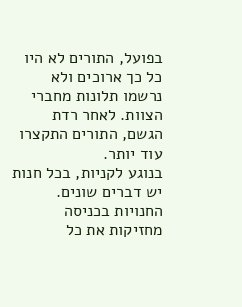בפועל, התורים לא היו כל כך ארוכים ולא נרשמו תלונות מחברי הצוות. לאחר רדת הגשם, התורים התקצרו עוד יותר.
בנוגע לקניות, בכל חנות יש דברים שונים. החנויות בכניסה מחזיקות את כל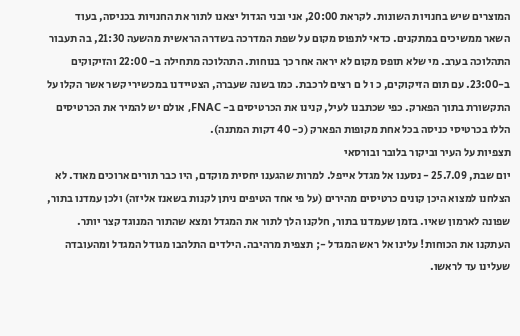המוצרים שיש בחנויות השונות. לקראת 20:00, אני ובני הגדול יצאנו לתור את החנויות בכניסה, בעוד השאר ממשיכים במתקנים. כדאי לתפוס מקום על שפת המדרכה בשדרה הראשית מהשעה 21:30, בה תעבור התהלוכה בערב. מי שלא תופס מקום לא יראה אחר כך בנוחות. התהלוכה מתחילה ב- 22:00 והזיקוקים ב-23:00. עם תום הזיקוקים, כ ו ל ם רצים לרכבת. כמו בשנה שעברה, הצטיידנו במכשירי קשר אשר הקלו על התקשורת בתוך הפארק. כפי שכתבנו לעיל, קנינו את הכרטיסים ב- FNAC, אולם יש להמיר את הכרטיסים הללו בכרטיסי כניסה בכל אחת מקופות הפארק (כ- 40 דקות המתנה).
תצפיות על העיר וביקור בלובר ובורסאי
יום שבת, 25.7.09 - נסענו אל מגדל אייפל. למרות שהגענו יחסית מוקדם, היו כבר תורים ארוכים מאוד. לא הצלחנו למצוא היכן קונים כרטיסים מהירים (על פי אחד הטיפים ניתן לקנות בשאנז אליזה) ולכן עמדנו בתור, שפונה לארמון שאיו. בזמן שעמדנו בתור, חלקנו הלך לתור את המגדל ומצא שהתור המנוגד קצר יותר. העתקנו את הכוחות! עלינו אל ראש המגדל -; תצפית מרהיבה. הילדים התלהבו מגודל המגדל ומהעובדה שעלינו עד לראשו.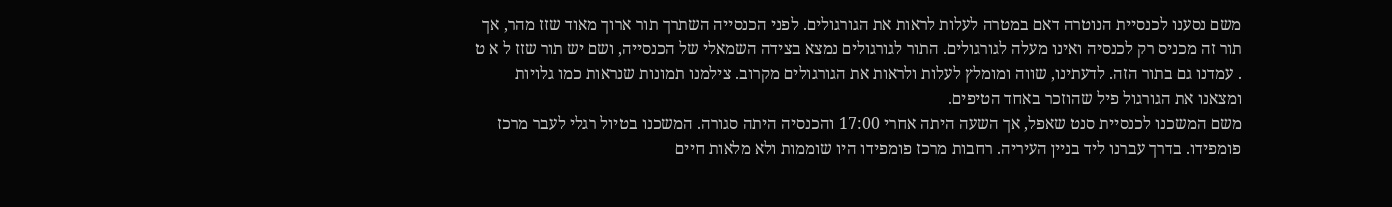משם נסענו לכנסיית הנוטרה דאם במטרה לעלות לראות את הגורגולים. לפני הכנסייה השתרך תור ארוך מאוד שזז מהר, אך תור זה מכניס רק לכנסיה ואינו מעלה לגורגולים. התור לגורגולים נמצא בצידה השמאלי של הכנסייה, ושם יש תור שזז ל א ט . עמדנו גם בתור הזה. לדעתינו, שווה ומומלץ לעלות ולראות את הגורגולים מקרוב. צילמנו תמונות שנראות כמו גלויות ומצאנו את הגורגול פיל שהוזכר באחד הטיפים.
משם המשכנו לכנסיית סנט שאפל, אך השעה היתה אחרי 17:00 והכנסיה היתה סגורה. המשכנו בטיול רגלי לעבר מרכז פומפידו. בדרך עברנו ליד בניין העיריה. רחבות מרכז פומפידו היו שוממות ולא מלאות חיים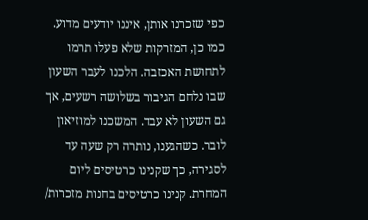כפי שזכרנו אותן, איננו יודעים מדוע. כמו כן, המזרקות שלא פעלו תרמו לתחושת האכזבה. הלכנו לעבר השעון שבו נלחם הגיבור בשלושה רשעים, אך גם השעון לא עבד. המשכנו למוזיאון לובר. כשהגענו, נותרה רק שעה עד לסגירה, כך שקנינו כרטיסים ליום המחרת. קנינו כרטיסים בחנות מזכרות/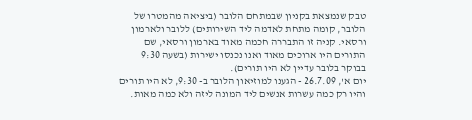טבק שנמצאת בקניון שבמתחם הלובר (ביציאה מהמטרו של הלובר, קומה מתחת לאדמה ליד השירותים) ללובר ולארמון ורסאי. קניה זו התבררה חכמה מאוד בארמון ורסאי, שם התורים היו ארוכים מאוד ואנו נכנסו ישירות (בשעה 9:30 בבוקר בלובר עדיין לא היו תורים).
יום א', 26.7.09 - הגענו למוזיאון הלובר ב- 9:30, לא היו תורים והיו רק כמה עשרות אנשים ליד המונה ליזה ולא כמה מאות.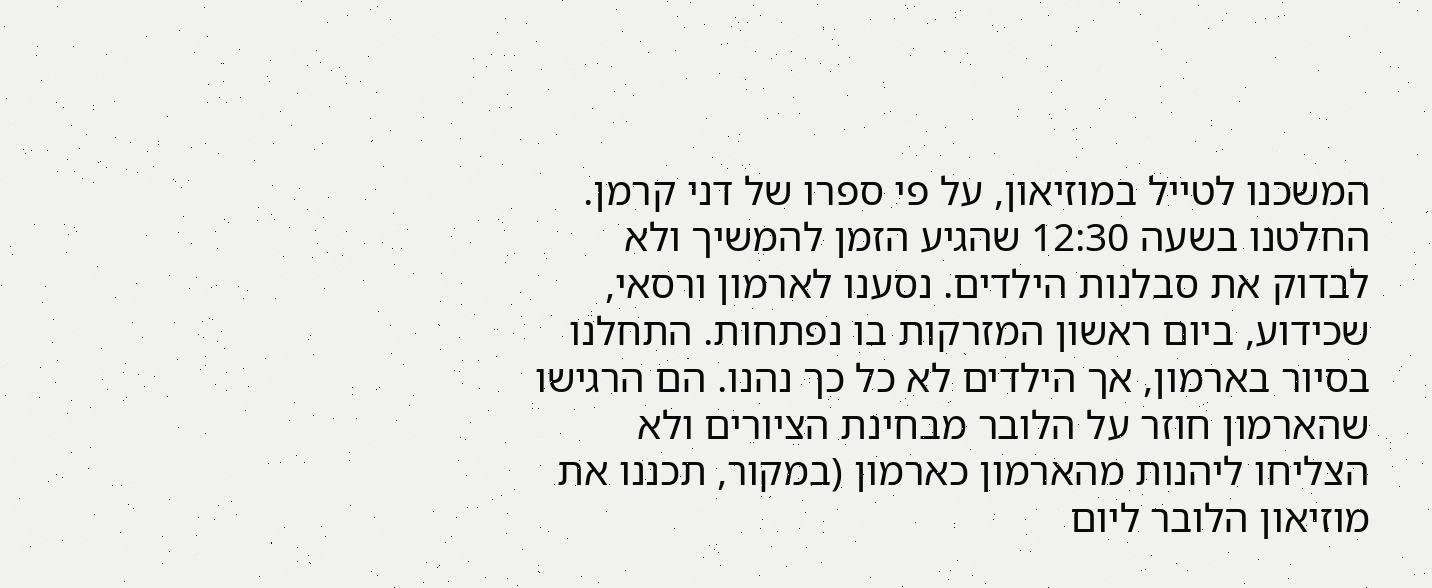המשכנו לטייל במוזיאון, על פי ספרו של דני קרמן. החלטנו בשעה 12:30 שהגיע הזמן להמשיך ולא לבדוק את סבלנות הילדים. נסענו לארמון ורסאי, שכידוע, ביום ראשון המזרקות בו נפתחות. התחלנו בסיור בארמון, אך הילדים לא כל כך נהנו. הם הרגישו שהארמון חוזר על הלובר מבחינת הציורים ולא הצליחו ליהנות מהארמון כארמון (במקור, תכננו את מוזיאון הלובר ליום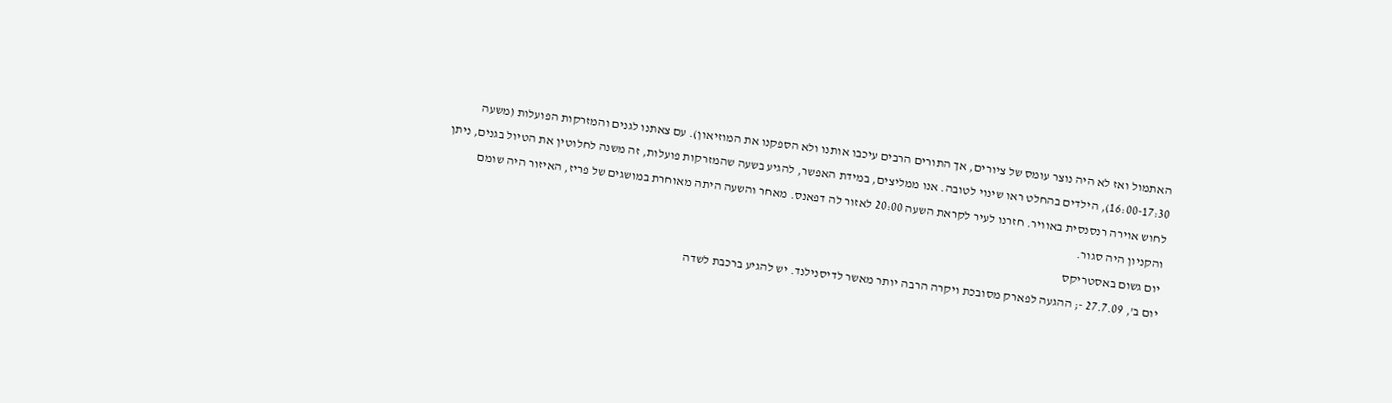האתמול ואז לא היה נוצר עומס של ציורים, אך התורים הרבים עיכבו אותנו ולא הספקנו את המוזיאון). עם צאתנו לגנים והמזרקות הפועלות (משעה 16:00-17:30), הילדים בהחלט ראו שינוי לטובה. אנו ממליצים, במידת האפשר, להגיע בשעה שהמזרקות פועלות, זה משנה לחלוטין את הטיול בגנים, ניתן לחוש אוירה רנסנסית באוויר. חזרנו לעיר לקראת השעה 20:00 לאזור לה דפאנס. מאחר והשעה היתה מאוחרת במושגים של פריז, האיזור היה שומם והקניון היה סגור.
יום גשום באסטריקס
יום ב', 27.7.09 -; ההגעה לפארק מסובכת ויקרה הרבה יותר מאשר לדיסנילנד. יש להגיע ברכבת לשדה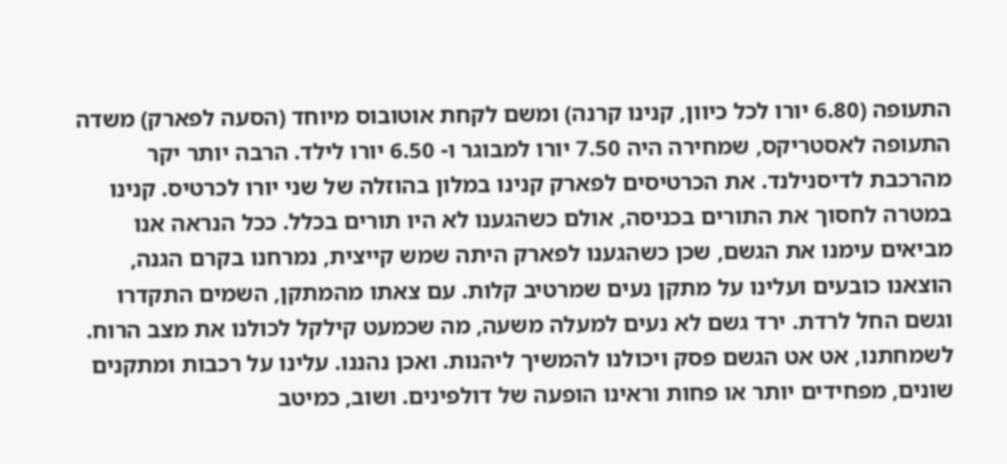התעופה (6.80 יורו לכל כיוון, קנינו קרנה) ומשם לקחת אוטובוס מיוחד (הסעה לפארק) משדה התעופה לאסטריקס, שמחירה היה 7.50 יורו למבוגר ו- 6.50 יורו לילד. הרבה יותר יקר מהרכבת לדיסנילנד. את הכרטיסים לפארק קנינו במלון בהוזלה של שני יורו לכרטיס. קנינו במטרה לחסוך את התורים בכניסה, אולם כשהגענו לא היו תורים בכלל. ככל הנראה אנו מביאים עימנו את הגשם, שכן כשהגענו לפארק היתה שמש קייצית, נמרחנו בקרם הגנה, הוצאנו כובעים ועלינו על מתקן נעים שמרטיב קלות. עם צאתו מהמתקן, השמים התקדרו וגשם החל לרדת. ירד גשם לא נעים למעלה משעה, מה שכמעט קילקל לכולנו את מצב הרוח. לשמחתנו, אט אט הגשם פסק ויכולנו להמשיך ליהנות. ואכן נהננו. עלינו על רכבות ומתקנים שונים, מפחידים יותר או פחות וראינו הופעה של דולפינים. ושוב, כמיטב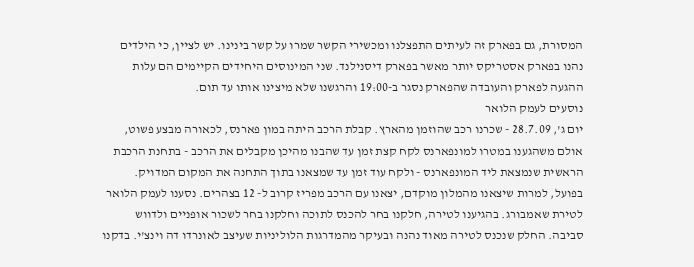המסורת, גם בפארק זה לעיתים התפצלנו ומכשירי הקשר שמרו על קשר בינינו. יש לציין, כי הילדים נהנו בפארק אסטריקס יותר מאשר בפארק דיסנילנד. שני המינוסים היחידים הקיימים הם עלות ההגעה לפארק והעובדה שהפארק נסגר ב-19:00 והרגשנו שלא מיצינו אותו עד תום.
נוסעים לעמק הלואר
יום ג', 28.7.09 - שכרנו רכב שהוזמן מהארץ. קבלת הרכב היתה במון פארנס, לכאורה מבצע פשוט, אולם משהגענו במטרו למונפארנס לקח קצת זמן עד שהבנו מהיכן מקבלים את הרכב - בתחנת הרכבת הראשית שנמצאת ליד המונפארנס - ולקח עוד זמן עד שמצאנו בתוך התחנה את המקום המדויק. בפועל, למרות שיצאנו מהמלון מוקדם, יצאנו עם הרכב מפריז קרוב ל- 12 בצהרים. נסענו לעמק הלואר לטירת שאמבורג. בהגיענו לטירה, חלקנו בחר להכנס לתוכה וחלקנו בחר לשכור אופניים ולדווש סביבה. החלק שנכנס לטירה מאוד נהנה ובעיקר מהמדרגות הלוליניות שעיצב לאונרדו דה וינצ'י. בדקנו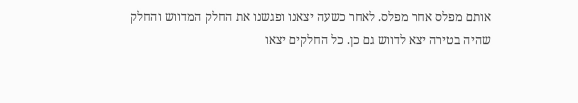אותם מפלס אחר מפלס. לאחר כשעה יצאנו ופגשנו את החלק המדווש והחלק שהיה בטירה יצא לדווש גם כן. כל החלקים יצאו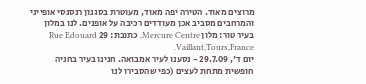מרוצים מאוד. הטירה יפה מאוד, מעוטרת בסגנון רנסנסי אופייני והמרחבים מסביב אכן מעודדים רכיבה על אופנים. לנו במלון בעיר טור: מלון Mercure Centre, כתובת: 29 Rue Edouard Vaillant,Tours,France.
יום ד', 29.7.09 - נסענו לעיר אמבואה. חנינו בעיר בחניה חופשית מתחת לעצים (כפי שהסבירו לנו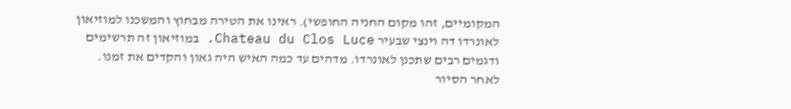המקומיים, זהו מקום החניה החופשי). ראינו את הטירה מבחוץ והמשכנו למוזיאון לאונרדו דה וינצי שבעיר Chateau du Clos Luce. במוזיאון זה תרשימים ודגמים רבים שתכנן לאונרדו. מדהים עד כמה האיש היה גאון והקדים את זמנו. לאחר הסיור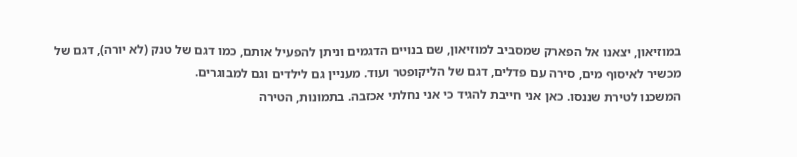במוזיאון, יצאנו אל הפארק שמסביב למוזיאון, שם בנויים הדגמים וניתן להפעיל אותם, כמו דגם של טנק (לא יורה), דגם של מכשיר לאיסוף מים, סירה עם פדלים, דגם של הליקופטר ועוד. מעניין גם לילדים וגם למבוגרים.
המשכנו לטירת שננסו. כאן אני חייבת להגיד כי אני נחלתי אכזבה. בתמונות, הטירה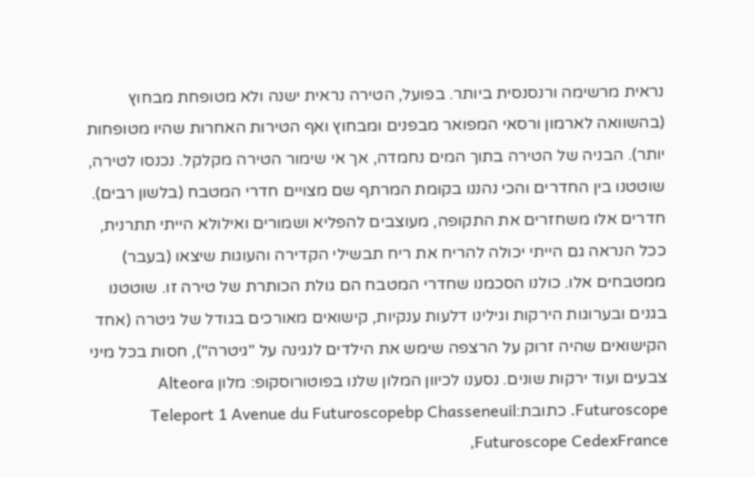נראית מרשימה ורנסנסית ביותר. בפועל, הטירה נראית ישנה ולא מטופחת מבחוץ (בהשוואה לארמון ורסאי המפואר מבפנים ומבחוץ ואף הטירות האחרות שהיו מטופחות יותר). הבניה של הטירה בתוך המים נחמדה, אך אי שימור הטירה מקלקל. נכנסו לטירה, שוטטנו בין החדרים והכי נהננו בקומת המרתף שם מצויים חדרי המטבח (בלשון רבים). חדרים אלו משחזרים את התקופה, מעוצבים להפליא ושמורים ואילולא הייתי תתרנית, ככל הנראה גם הייתי יכולה להריח את ריח תבשילי הקדירה והעוגות שיצאו (בעבר) ממטבחים אלו. כולנו הסכמנו שחדרי המטבח הם גולת הכותרת של טירה זו. שוטטנו בגנים ובערוגות הירקות וגילינו דלעות ענקיות, קישואים מאורכים בגודל של גיטרה (אחד הקישואים שהיה זרוק על הרצפה שימש את הילדים לנגינה על "גיטרה"), חסות בכל מיני צבעים ועוד ירקות שונים. נסענו לכיוון המלון שלנו בפוטורוסקופ: מלון Alteora Futuroscope. כתובת:Teleport 1 Avenue du Futuroscopebp Chasseneuil Futuroscope CedexFrance,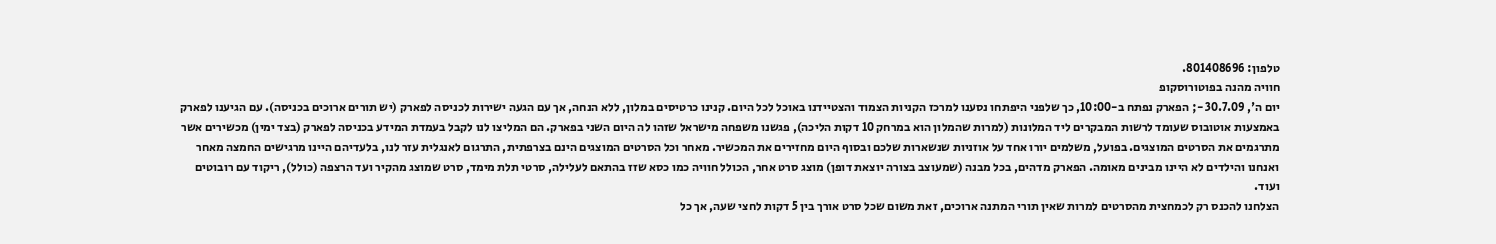טלפון: 801408696.
חוויה מהנה בפוטורוסקופ
יום ה', 30.7.09 -; הפארק נפתח ב-10:00, כך שלפני היפתחו נסענו למרכז הקניות הצמוד והצטיידנו באוכל לכל היום. קנינו כרטיסים במלון, ללא הנחה, אך עם הגעה ישירות לכניסה לפארק (יש תורים ארוכים בכניסה). עם הגיענו לפארק באמצעות אוטובוס שעומד לרשות המבקרים ליד המלונות (למרות שהמלון הוא במרחק 10 דקות הליכה), פגשנו משפחה מישראל שזהו לה היום השני בפארק. הם המליצו לנו לקבל בעמדת המידע בכניסה לפארק (בצד ימין) מכשירים אשר מתרגמים את הסרטים המוצגים. בפועל, משלמים יורו אחד על אוזניות שנשארות שלכם ובסוף היום מחזירים את המכשיר. מאחר וכל הסרטים המוצגים הינם בצרפתית, התרגום לאנגלית עזר לנו, בלעדיהם היינו מרגישים החמצה מאחר ואנחנו והילדים לא היינו מבינים מאומה. הפארק מדהים, בכל מבנה (שמעוצב בצורה יוצאת דופן) מוצג סרט אחר, הכולל חוויה כמו כסא שזז בהתאם לעלילה, סרטי תלת מימד, סרט שמוצג מהקיר ועד הרצפה (כולל), ריקוד עם רובוטים ועוד.
הצלחנו להכנס רק לכמחצית מהסרטים למרות שאין תורי המתנה ארוכים, זאת משום שכל סרט אורך בין 5 דקות לחצי שעה, אך כל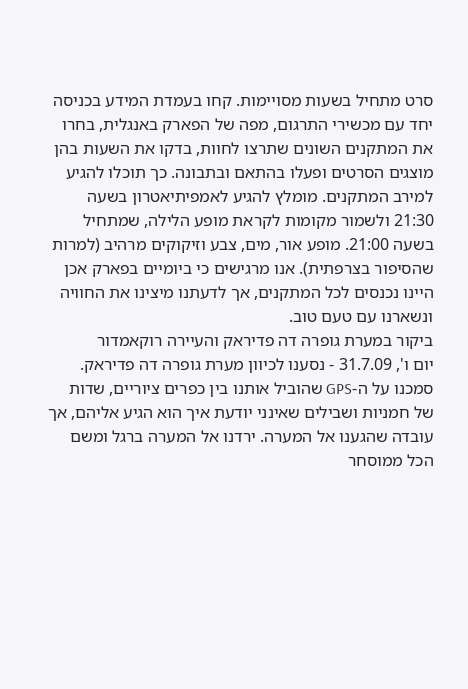סרט מתחיל בשעות מסויימות. קחו בעמדת המידע בכניסה יחד עם מכשירי התרגום, מפה של הפארק באנגלית, בחרו את המתקנים השונים שתרצו לחוות, בדקו את השעות בהן מוצגים הסרטים ופעלו בהתאם ובתבונה. כך תוכלו להגיע למירב המתקנים. מומלץ להגיע לאמפיתיאטרון בשעה 21:30 ולשמור מקומות לקראת מופע הלילה, שמתחיל בשעה 21:00. מופע אור, מים, צבע וזיקוקים מרהיב (למרות שהסיפור בצרפתית). אנו מרגישים כי ביומיים בפארק אכן היינו נכנסים לכל המתקנים, אך לדעתנו מיצינו את החוויה ונשארנו עם טעם טוב.
ביקור במערת גופרה דה פדיראק והעיירה רוקאמדור
יום ו', 31.7.09 - נסענו לכיוון מערת גופרה דה פדיראק. סמכנו על ה-GPS שהוביל אותנו בין כפרים ציוריים, שדות של חמניות ושבילים שאינני יודעת איך הוא הגיע אליהם, אך עובדה שהגענו אל המערה. ירדנו אל המערה ברגל ומשם הכל ממוסחר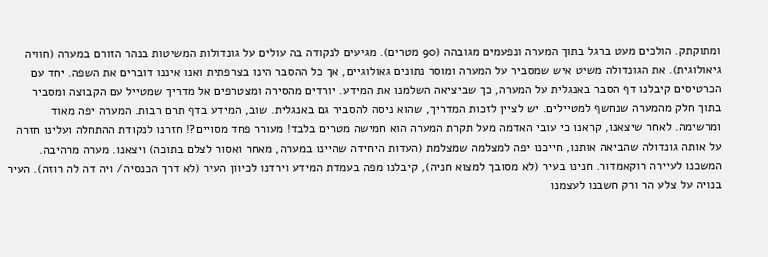ומתוקתק. הולכים מעט ברגל בתוך המערה ונפעמים מגובהה (90 מטרים). מגיעים לנקודה בה עולים על גונדולות המשיטות בנהר הזורם במערה (חוויה גיאולוגית). את הגונדולה משיט איש שמסביר על המערה ומוסר נתונים גאולוגיים, אך כל ההסבר הינו בצרפתית ואנו איננו דוברים את השפה. יחד עם הכרטיסים קיבלנו דף הסבר באנגלית על המערה, כך שביציאה השלמנו את המידע. יורדים מהסירה ומצטרפים אל מדריך שמטייל עם הקבוצה ומסביר בתוך חלק מהמערה שנחשף למטיילים. יש לציין לזכות המדריך, שהוא ניסה להסביר גם באנגלית. שוב, המידע בדף תרם רבות. המערה יפה מאוד ומרשימה. לאחר שיצאנו, קראנו כי עובי האדמה מעל תקרת המערה הוא חמישה מטרים בלבד! מעורר פחד מסויים?! חזרנו לנקודת ההתחלה ועלינו חזרה על אותה גונדולה שהביאה אותנו, חייכנו יפה למצלמה שמצלמת (העדות היחידה שהיינו במערה, מאחר ואסור לצלם בתוכה) ויצאנו. מערה מרהיבה.
המשכנו לעיירה רוקאמדור. חנינו בעיר (לא מסובך למצוא חניה), קיבלנו מפה בעמדת המידע וירדנו לכיוון העיר (לא דרך הכנסיה/ ויה דה לה רוזה). העיר בנויה על צלע הר ורק חשבנו לעצמנו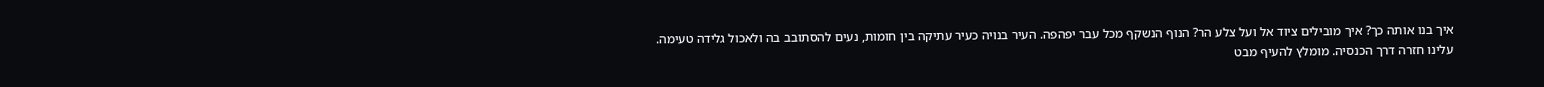איך בנו אותה כך? איך מובילים ציוד אל ועל צלע הר? הנוף הנשקף מכל עבר יפהפה. העיר בנויה כעיר עתיקה בין חומות, נעים להסתובב בה ולאכול גלידה טעימה. עלינו חזרה דרך הכנסיה. מומלץ להעיף מבט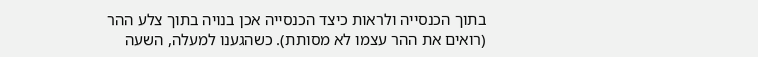בתוך הכנסייה ולראות כיצד הכנסייה אכן בנויה בתוך צלע ההר (רואים את ההר עצמו לא מסותת). כשהגענו למעלה, השעה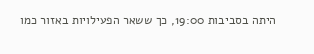היתה בסביבות 19:00, כך ששאר הפעילויות באזור כמו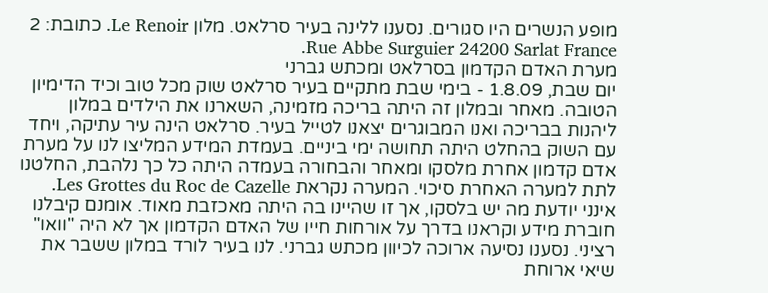מופע הנשרים היו סגורים. נסענו ללינה בעיר סרלאט. מלון Le Renoir. כתובת: 2 Rue Abbe Surguier 24200 Sarlat France.
מערת האדם הקדמון בסרלאט ומכתש גברני
יום שבת, 1.8.09 - בימי שבת מתקיים בעיר סרלאט שוק מכל טוב וכיד הדימיון הטובה. מאחר ובמלון זה היתה בריכה מזמינה, השארנו את הילדים במלון ליהנות בבריכה ואנו המבוגרים יצאנו לטייל בעיר. סרלאט הינה עיר עתיקה, ויחד עם השוק בהחלט היתה תחושה ימי ביניים. בעמדת המידע המליצו לנו על מערת אדם קדמון אחרת מלסקו ומאחר והבחורה בעמדה היתה כל כך נלהבת, החלטנו לתת למערה האחרת סיכוי. המערה נקראת Les Grottes du Roc de Cazelle. אינני יודעת מה יש בלסקו, אך זו שהיינו בה היתה מאכזבת מאוד. אומנם קיבלנו חוברת מידע וקראנו בדרך על אורחות חייו של האדם הקדמון אך לא היה "וואו" רציני. נסענו נסיעה ארוכה לכיוון מכתש גברני. לנו בעיר לורד במלון ששבר את שיאי ארוחת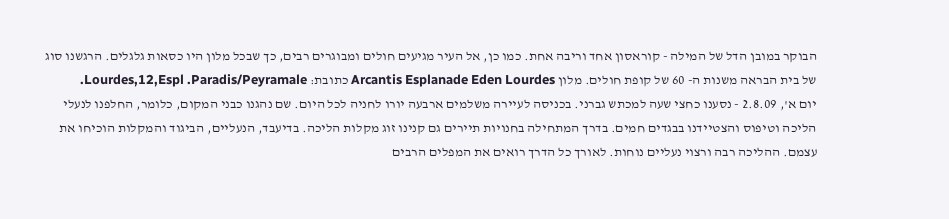הבוקר במובן הדל של המילה - קוראסון אחד וריבה אחת. כמו כן, אל העיר מגיעים חולים ומבוגרים רבים, כך שבכל מלון היו כסאות גלגלים. הרגשנו סוג של בית הבראה משנות ה- 60 של קופת חולים. מלון Arcantis Esplanade Eden Lourdes כתובת: Lourdes,12,Espl .Paradis/Peyramale.
יום א', 2.8.09 - נסענו כחצי שעה למכתש גברני. בכניסה לעיירה משלמים ארבעה יורו לחניה לכל היום. שם נהגנו כבני המקום, כלומר, החלפנו לנעלי הליכה וטיפוס והצטיידנו בבגדים חמים. בדרך המתחילה בחנויות תיירים גם קנינו זוג מקלות הליכה. בדיעבד, הנעליים, הביגוד והמקלות הוכיחו את עצמם. ההליכה רבה ורצוי נעליים נוחות. לאורך כל הדרך רואים את המפלים הרבים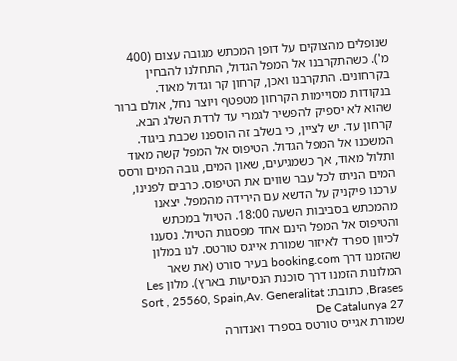שנופלים מהצוקים על דופן המכתש מגובה עצום (400 מ'). כשהתקרבנו אל המפל הגדול, התחלנו להבחין בקרחונים. התקרבנו ואכן, קרחון קר וגדול מאוד. בנקודות מסויימות הקרחון מטפטף ויוצר נחל, אולם ברור שהוא לא יספיק להפשיר לגמרי עד לרדת השלג הבא. קרחון עד. יש לציין, כי בשלב זה הוספנו שכבת ביגוד. המשכנו אל המפל הגדול. הטיפוס אל המפל קשה מאוד ותלול מאוד, אך כשמגיעים, שאון המים, גובה המים ורסס המים הניתז לכל עבר שווים את הטיפוס. כרבים לפנינו, ערכנו פיקניק על הדשא עם הירידה מהמפל. יצאנו מהמכתש בסביבות השעה 18:00. הטיול במכתש והטיפוס אל המפל הינם אחד מפסגות הטיול. נסענו לכיוון ספרד לאיזור שמורת אייגס טורטס. לנו במלון שהזמנו דרך booking.com בעיר סורט (את שאר המלונות הזמנו דרך סוכנת הנסיעות בארץ). מלון Les Brases, כתובת: Sort , 25560, Spain,Av. Generalitat De Catalunya 27
שמורת אגייס טורטס בספרד ואנדורה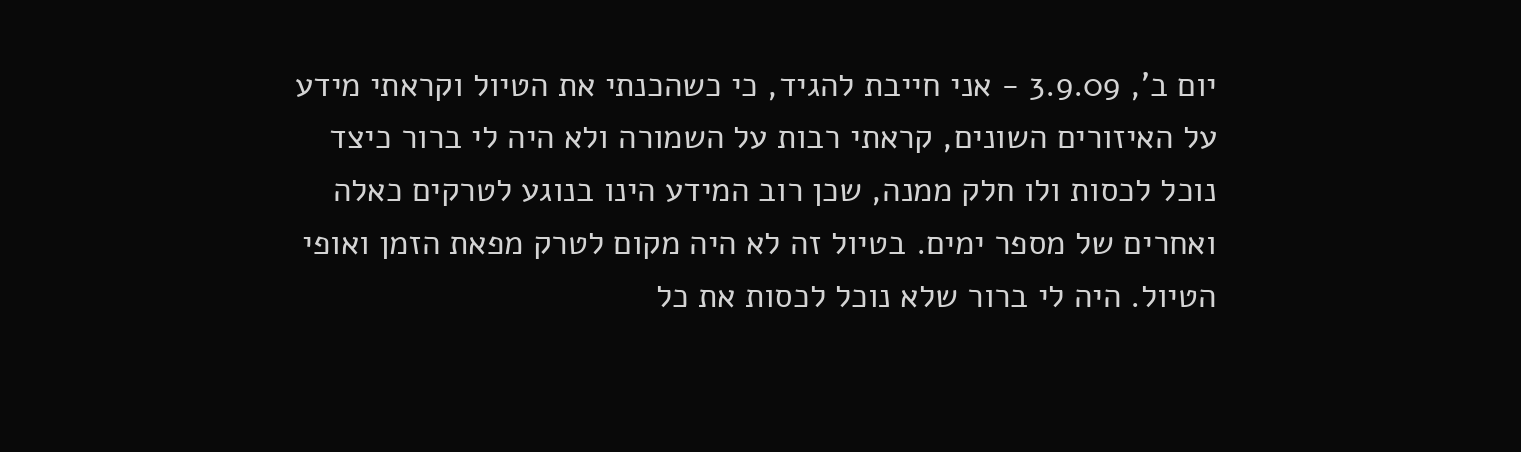יום ב', 3.9.09 - אני חייבת להגיד, כי כשהכנתי את הטיול וקראתי מידע על האיזורים השונים, קראתי רבות על השמורה ולא היה לי ברור כיצד נוכל לכסות ולו חלק ממנה, שכן רוב המידע הינו בנוגע לטרקים כאלה ואחרים של מספר ימים. בטיול זה לא היה מקום לטרק מפאת הזמן ואופי הטיול. היה לי ברור שלא נוכל לכסות את כל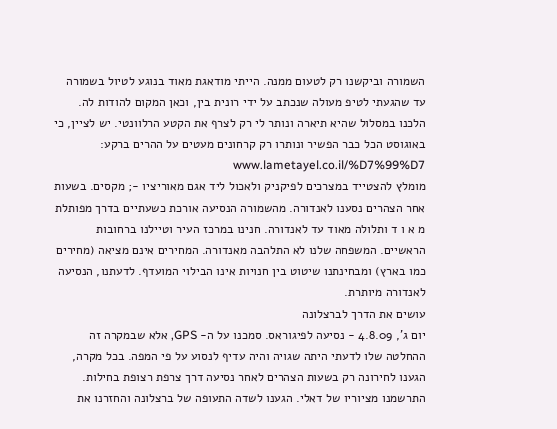השמורה וביקשנו רק לטעום ממנה. הייתי מודאגת מאוד בנוגע לטיול בשמורה עד שהגעתי לטיפ מעולה שנכתב על ידי רונית בין, וכאן המקום להודות לה. הלכנו במסלול שהיא תיארה ונותר לי רק לצרף את הקטע הרלוונטי. יש לציין, כי באוגוסט הכל כבר הפשיר ונותרו רק קרחונים מעטים על ההרים ברקע: www.lametayel.co.il/%D7%99%D7
מומלץ להצטייד במצרכים לפיקניק ולאכול ליד אגם מאוריציו -; מקסים. בשעות אחר הצהרים נסענו לאנדורה. מהשמורה הנסיעה אורכת כשעתיים בדרך מפותלת מ א ו ד ותלולה מאוד עד לאנדורה. חנינו במרכז העיר וטיילנו ברחובות הראשיים. המשפחה שלנו לא התלהבה מאנדורה. המחירים אינם מציאה (מחירים כמו בארץ) ומבחינתנו שיטוט בין חנויות אינו הבילוי המועדף. לדעתנו, הנסיעה לאנדורה מיותרת.
עושים את הדרך לברצלונה
יום ג', 4.8.09 - נסיעה לפיגוראס. סמכנו על ה- GPS, אלא שבמקרה זה ההחלטה שלו לדעתי היתה שגויה והיה עדיף לנסוע על פי המפה. בכל מקרה, הגענו לחירונה רק בשעות הצהרים לאחר נסיעה דרך צרפת רצופת בחילות. התרשמנו מציוריו של דאלי. הגענו לשדה התעופה של ברצלונה והחזרנו את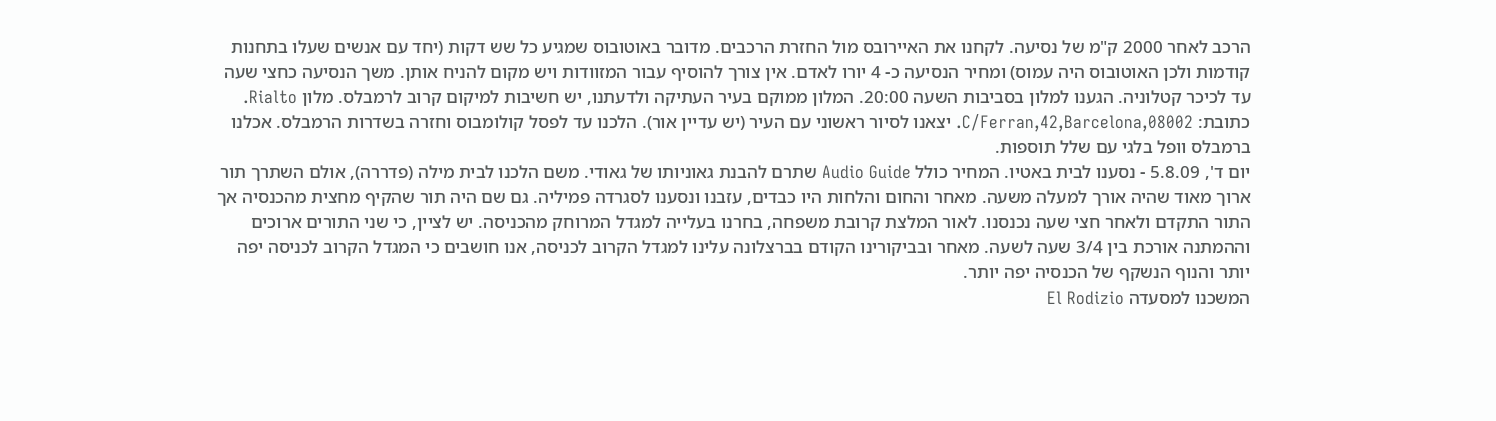הרכב לאחר 2000 ק"מ של נסיעה. לקחנו את האיירובס מול החזרת הרכבים. מדובר באוטובוס שמגיע כל שש דקות (יחד עם אנשים שעלו בתחנות קודמות ולכן האוטובוס היה עמוס) ומחיר הנסיעה כ- 4 יורו לאדם. אין צורך להוסיף עבור המזוודות ויש מקום להניח אותן. משך הנסיעה כחצי שעה עד לכיכר קטלוניה. הגענו למלון בסביבות השעה 20:00. המלון ממוקם בעיר העתיקה ולדעתנו, יש חשיבות למיקום קרוב לרמבלס. מלון Rialto. כתובת: C/Ferran,42,Barcelona,08002. יצאנו לסיור ראשוני עם העיר (יש עדיין אור). הלכנו עד לפסל קולומבוס וחזרה בשדרות הרמבלס. אכלנו ברמבלס וופל בלגי עם שלל תוספות.
יום ד', 5.8.09 - נסענו לבית באטיו. המחיר כולל Audio Guide שתרם להבנת גאוניותו של גאודי. משם הלכנו לבית מילה (פדררה), אולם השתרך תור ארוך מאוד שהיה אורך למעלה משעה. מאחר והחום והלחות היו כבדים, עזבנו ונסענו לסגרדה פמיליה. גם שם היה תור שהקיף מחצית מהכנסיה אך התור התקדם ולאחר חצי שעה נכנסנו. לאור המלצת קרובת משפחה, בחרנו בעלייה למגדל המרוחק מהכניסה. יש לציין, כי שני התורים ארוכים וההמתנה אורכת בין 3/4 שעה לשעה. מאחר ובביקורינו הקודם בברצלונה עלינו למגדל הקרוב לכניסה, אנו חושבים כי המגדל הקרוב לכניסה יפה יותר והנוף הנשקף של הכנסיה יפה יותר.
המשכנו למסעדה El Rodizio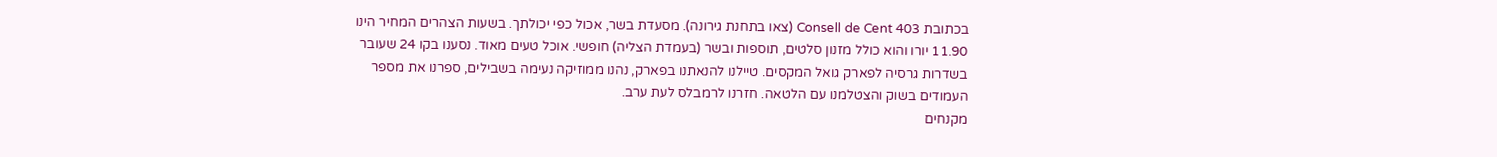בכתובת 403 Consell de Cent (צאו בתחנת גירונה). מסעדת בשר, אכול כפי יכולתך. בשעות הצהרים המחיר הינו 11.90 יורו והוא כולל מזנון סלטים, תוספות ובשר (בעמדת הצליה) חופשי. אוכל טעים מאוד. נסענו בקו 24 שעובר בשדרות גרסיה לפארק גואל המקסים. טיילנו להנאתנו בפארק, נהנו ממוזיקה נעימה בשבילים, ספרנו את מספר העמודים בשוק והצטלמנו עם הלטאה. חזרנו לרמבלס לעת ערב.
מקנחים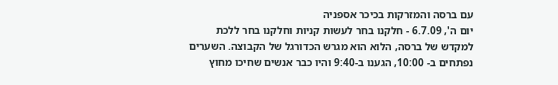עם ברסה והמזרקות בכיכר אספניה
יום ה', 6.7.09 - חלקנו בחר לעשות קניות וחלקנו בחר ללכת למקדש של ברסה, הלוא הוא מגרש הכדורגל של הקבוצה. השערים נפתחים ב- 10:00, הגענו ב-9:40 והיו כבר אנשים שחיכו מחוץ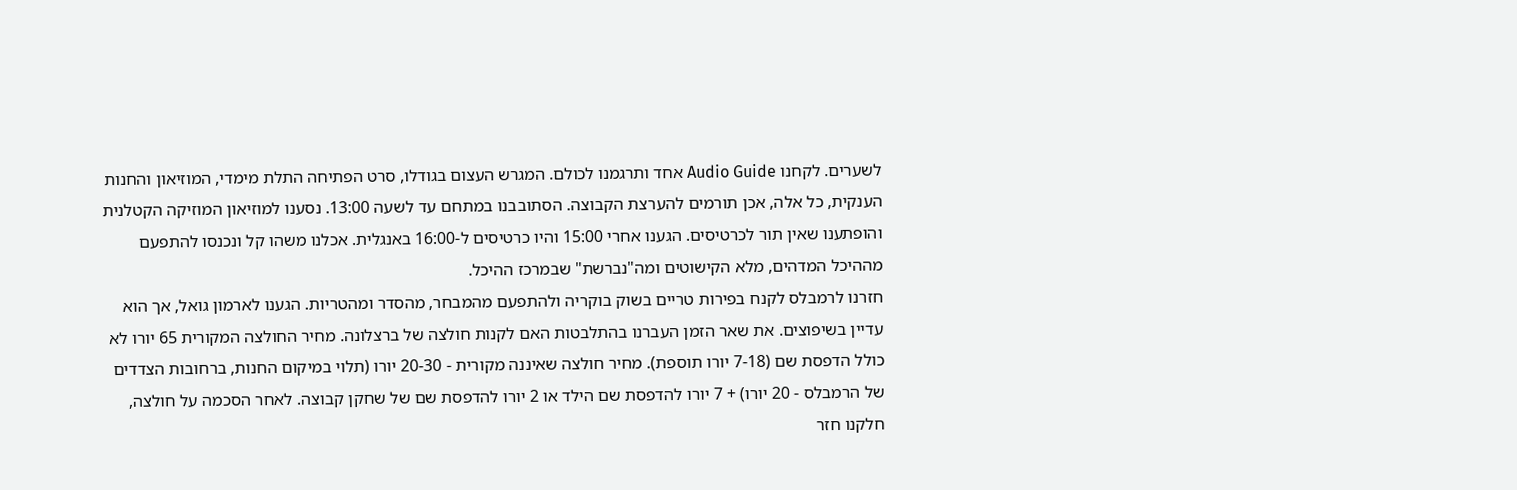לשערים. לקחנו Audio Guide אחד ותרגמנו לכולם. המגרש העצום בגודלו, סרט הפתיחה התלת מימדי, המוזיאון והחנות הענקית, כל אלה, אכן תורמים להערצת הקבוצה. הסתובבנו במתחם עד לשעה 13:00. נסענו למוזיאון המוזיקה הקטלנית והופתענו שאין תור לכרטיסים. הגענו אחרי 15:00 והיו כרטיסים ל-16:00 באנגלית. אכלנו משהו קל ונכנסו להתפעם מההיכל המדהים, מלא הקישוטים ומה"נברשת" שבמרכז ההיכל.
חזרנו לרמבלס לקנח בפירות טריים בשוק בוקריה ולהתפעם מהמבחר, מהסדר ומהטריות. הגענו לארמון גואל, אך הוא עדיין בשיפוצים. את שאר הזמן העברנו בהתלבטות האם לקנות חולצה של ברצלונה. מחיר החולצה המקורית 65 יורו לא כולל הדפסת שם (7-18 יורו תוספת). מחיר חולצה שאיננה מקורית - 20-30 יורו (תלוי במיקום החנות, ברחובות הצדדים של הרמבלס - 20 יורו) + 7 יורו להדפסת שם הילד או 2 יורו להדפסת שם של שחקן קבוצה. לאחר הסכמה על חולצה, חלקנו חזר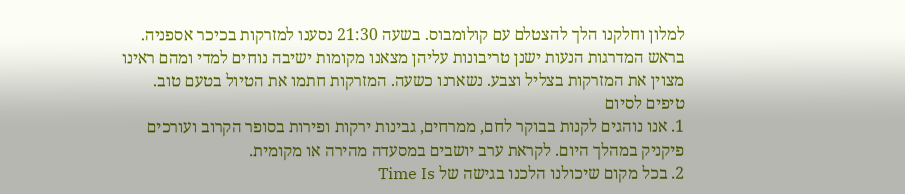למלון וחלקנו הלך להצטלם עם קולומבוס. בשעה 21:30 נסענו למזרקות בכיכר אספניה. בראש המדרגות הנעות ישנן טריבונות עליהן מצאנו מקומות ישיבה נוחים למדי ומהם ראינו מצוין את המזרקות בצליל וצבע. נשארנו כשעה. המזרקות חתמו את הטיול בטעם טוב.
טיפים לסיום
1. אנו נוהגים לקנות בבוקר לחם, ממרחים, גבינות ירקות ופירות בסופר הקרוב ועורכים פיקניק במהלך היום. לקראת ערב יושבים במסעדה מהירה או מקומית.
2. בכל מקום שיכולנו הלכנו בגישה של Time Is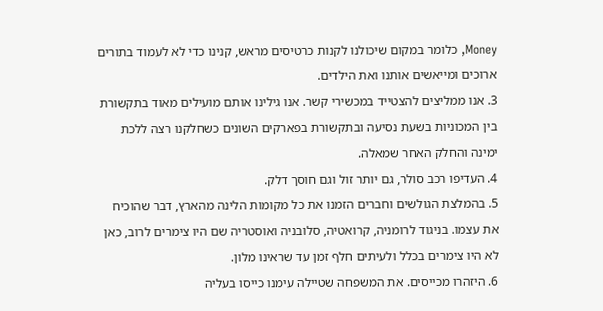Money, כלומר במקום שיכולנו לקנות כרטיסים מראש, קנינו כדי לא לעמוד בתורים ארוכים ומייאשים אותנו ואת הילדים.
3. אנו ממליצים להצטייד במכשירי קשר. אנו גילינו אותם מועילים מאוד בתקשורת בין המכוניות בשעת נסיעה ובתקשורת בפארקים השונים כשחלקנו רצה ללכת ימינה והחלק האחר שמאלה.
4. העדיפו רכב סולר, גם יותר זול וגם חוסך דלק.
5. בהמלצת הגולשים וחברים הזמנו את כל מקומות הלינה מהארץ, דבר שהוכיח את עצמו. בניגוד לרומניה, קרואטיה, סלובניה ואוסטריה שם היו צימרים לרוב, כאן לא היו צימרים בכלל ולעיתים חלף זמן עד שראינו מלון.
6. היזהרו מכייסים. את המשפחה שטיילה עימנו כייסו בעליה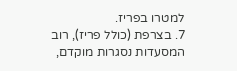למטרו בפריז.
7. בצרפת (כולל פריז), רוב המסעדות נסגרות מוקדם,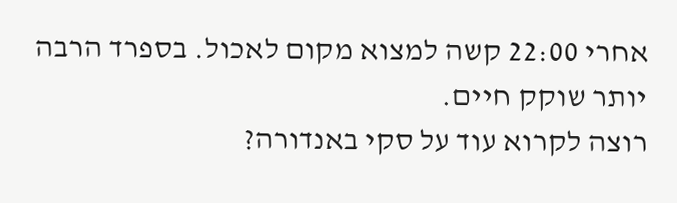אחרי 22:00 קשה למצוא מקום לאכול. בספרד הרבה יותר שוקק חיים.
רוצה לקרוא עוד על סקי באנדורה?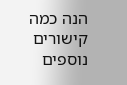הנה כמה קישורים נוספים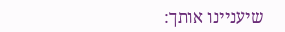שיעניינו אותך: